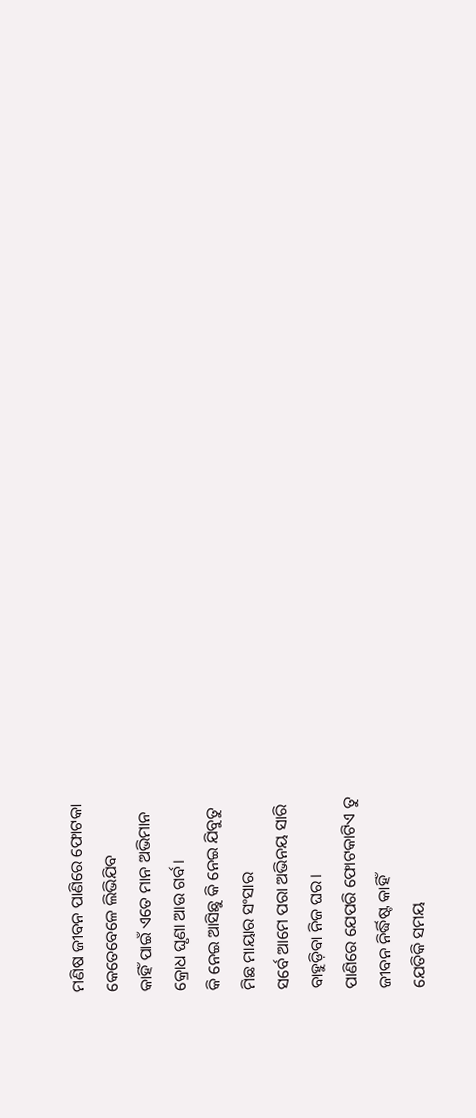ମଣିଷ ଜୀବନ ପାଣିରେ ଫୋଟକା
କେତେବେଳେ ଲିଭିଯିବ
କାହିଁ ପାଇଁ ଏତେ ମାନ ଅଭିମାନ
କ୍ରୋଧ ଘୃଣା ଆଉ ଗର୍ବ।
କି ନେଇ ଆସିଛୁ କି ନେଇ ଯିବୁତୁ
ମିଛ ମାୟାର ସଂସାର
ସର୍ବେ ଆମେ ପରା ଅଭିନୟ ସାରି
ବାହୁଡ଼ିବା ନିଜ ଘର।
ପାଣିରେ ଯେପରି ଫୋଟକାଟିଏ ତୁ
ଜୀବନ ନିର୍ଦ୍ଧିଷ୍ଟ କାହିଁ
ଯେତିକି ସମୟ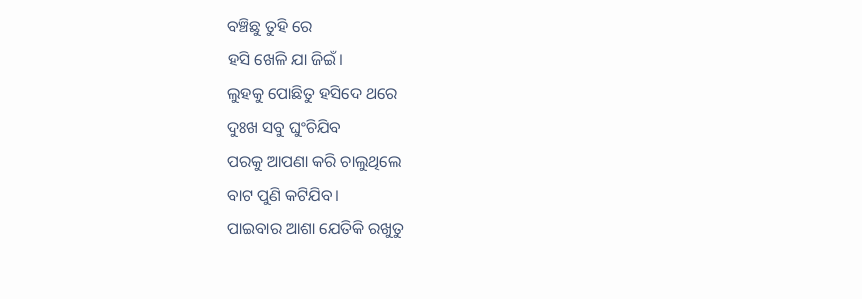ବଞ୍ଚିଛୁ ତୁହି ରେ
ହସି ଖେଳି ଯା ଜିଇଁ।
ଲୁହକୁ ପୋଛିତୁ ହସିଦେ ଥରେ
ଦୁଃଖ ସବୁ ଘୁଂଚିଯିବ
ପରକୁ ଆପଣା କରି ଚାଲୁଥିଲେ
ବାଟ ପୁଣି କଟିଯିବ।
ପାଇବାର ଆଶା ଯେତିକି ରଖୁତୁ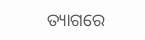ତ୍ୟାଗରେ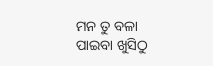ମନ ତୁ ବଳା
ପାଇବା ଖୁସିଠୁ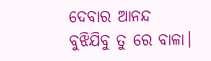ଦେବାର ଆନନ୍ଦ
ବୁଝିଯିବୁ ତୁ ରେ ବାଳା।